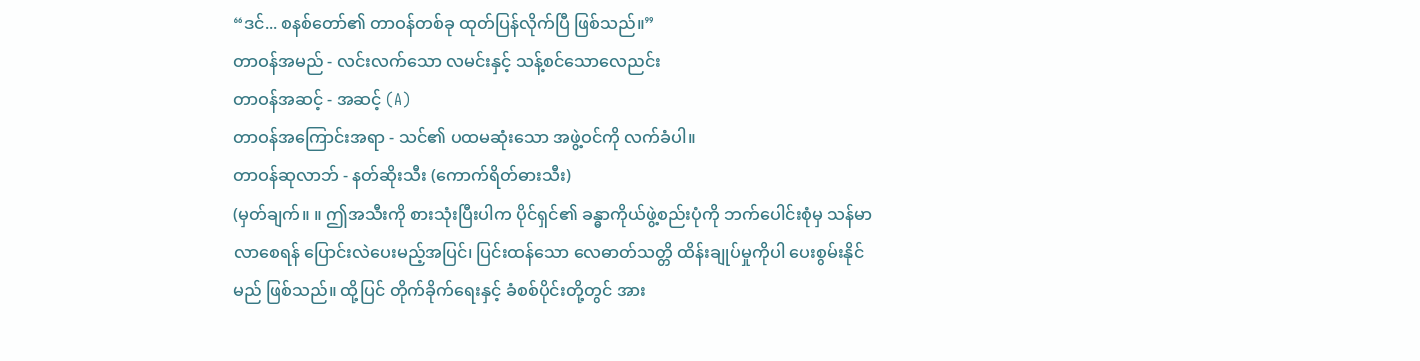“ဒင်... စနစ်တော်၏ တာဝန်တစ်ခု ထုတ်ပြန်လိုက်ပြီ ဖြစ်သည်။”
တာဝန်အမည် - လင်းလက်သော လမင်းနှင့် သန့်စင်သောလေညင်း
တာဝန်အဆင့် - အဆင့် (A)
တာဝန်အကြောင်းအရာ - သင်၏ ပထမဆုံးသော အဖွဲ့ဝင်ကို လက်ခံပါ။
တာဝန်ဆုလာဘ် - နတ်ဆိုးသီး (ကောက်ရိတ်ဓားသီး)
(မှတ်ချက်။ ။ ဤအသီးကို စားသုံးပြီးပါက ပိုင်ရှင်၏ ခန္ဓာကိုယ်ဖွဲ့စည်းပုံကို ဘက်ပေါင်းစုံမှ သန်မာလာစေရန် ပြောင်းလဲပေးမည့်အပြင်၊ ပြင်းထန်သော လေဓာတ်သတ္တိ ထိန်းချုပ်မှုကိုပါ ပေးစွမ်းနိုင်မည် ဖြစ်သည်။ ထို့ပြင် တိုက်ခိုက်ရေးနှင့် ခံစစ်ပိုင်းတို့တွင် အား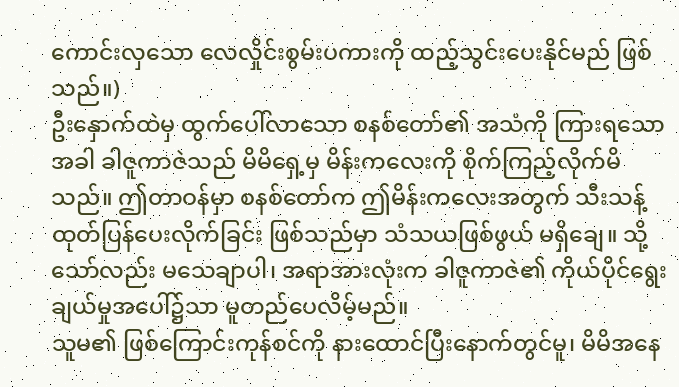ကောင်းလှသော လေလှိုင်းစွမ်းပကားကို ထည့်သွင်းပေးနိုင်မည် ဖြစ်သည်။)
ဦးနှောက်ထဲမှ ထွက်ပေါ်လာသော စနစ်တော်၏ အသံကို ကြားရသောအခါ ခါဇူကာဇဲသည် မိမိရှေ့မှ မိန်းကလေးကို စိုက်ကြည့်လိုက်မိသည်။ ဤတာဝန်မှာ စနစ်တော်က ဤမိန်းကလေးအတွက် သီးသန့် ထုတ်ပြန်ပေးလိုက်ခြင်း ဖြစ်သည်မှာ သံသယဖြစ်ဖွယ် မရှိချေ။ သို့သော်လည်း မသေချာပါ၊ အရာအားလုံးက ခါဇူကာဇဲ၏ ကိုယ်ပိုင်ရွေးချယ်မှုအပေါ်၌သာ မူတည်ပေလိမ့်မည်။
သူမ၏ ဖြစ်ကြောင်းကုန်စင်ကို နားထောင်ပြီးနောက်တွင်မူ၊ မိမိအနေ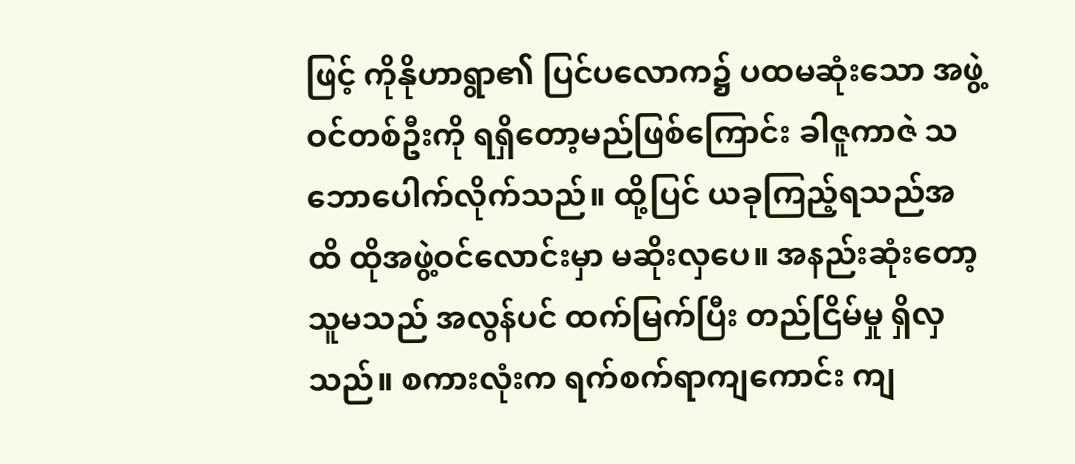ဖြင့် ကိုနိုဟာရွာ၏ ပြင်ပလောက၌ ပထမဆုံးသော အဖွဲ့ဝင်တစ်ဦးကို ရရှိတော့မည်ဖြစ်ကြောင်း ခါဇူကာဇဲ သဘောပေါက်လိုက်သည်။ ထို့ပြင် ယခုကြည့်ရသည်အထိ ထိုအဖွဲ့ဝင်လောင်းမှာ မဆိုးလှပေ။ အနည်းဆုံးတော့ သူမသည် အလွန်ပင် ထက်မြက်ပြီး တည်ငြိမ်မှု ရှိလှသည်။ စကားလုံးက ရက်စက်ရာကျကောင်း ကျ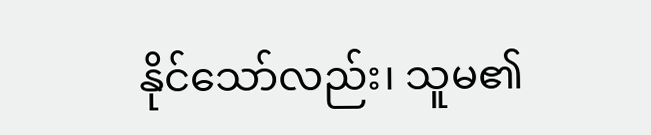နိုင်သော်လည်း၊ သူမ၏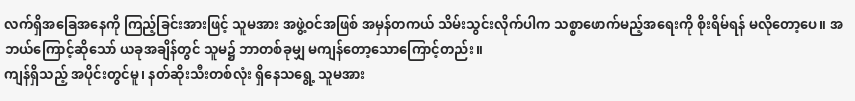လက်ရှိအခြေအနေကို ကြည့်ခြင်းအားဖြင့် သူမအား အဖွဲ့ဝင်အဖြစ် အမှန်တကယ် သိမ်းသွင်းလိုက်ပါက သစ္စာဖောက်မည့်အရေးကို စိုးရိမ်ရန် မလိုတော့ပေ။ အဘယ်ကြောင့်ဆိုသော် ယခုအချိန်တွင် သူမ၌ ဘာတစ်ခုမျှ မကျန်တော့သောကြောင့်တည်း။
ကျန်ရှိသည့် အပိုင်းတွင်မူ၊ နတ်ဆိုးသီးတစ်လုံး ရှိနေသရွေ့ သူမအား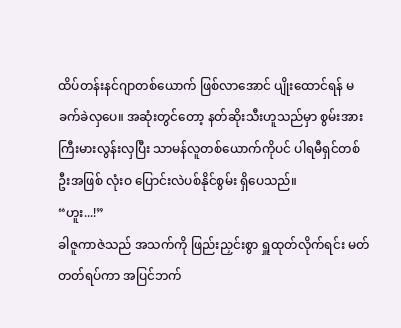ထိပ်တန်းနင်ဂျာတစ်ယောက် ဖြစ်လာအောင် ပျိုးထောင်ရန် မခက်ခဲလှပေ။ အဆုံးတွင်တော့ နတ်ဆိုးသီးဟူသည်မှာ စွမ်းအားကြီးမားလွန်းလှပြီး သာမန်လူတစ်ယောက်ကိုပင် ပါရမီရှင်တစ်ဦးအဖြစ် လုံးဝ ပြောင်းလဲပစ်နိုင်စွမ်း ရှိပေသည်။
“ဟူး...!”
ခါဇူကာဇဲသည် အသက်ကို ဖြည်းညှင်းစွာ ရှူထုတ်လိုက်ရင်း မတ်တတ်ရပ်ကာ အပြင်ဘက်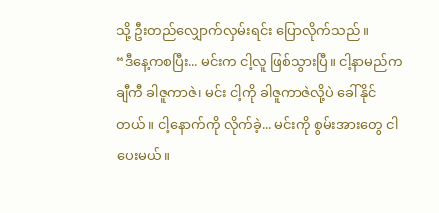သို့ ဦးတည်လျှောက်လှမ်းရင်း ပြောလိုက်သည်။
“ဒီနေ့ကစပြီး... မင်းက ငါ့လူ ဖြစ်သွားပြီ။ ငါ့နာမည်က ချီကီ ခါဇူကာဇဲ၊ မင်း ငါ့ကို ခါဇူကာဇဲလို့ပဲ ခေါ်နိုင်တယ်။ ငါ့နောက်ကို လိုက်ခဲ့... မင်းကို စွမ်းအားတွေ ငါ ပေးမယ်။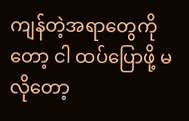ကျန်တဲ့အရာတွေကိုတော့ ငါ ထပ်ပြောဖို့ မလိုတော့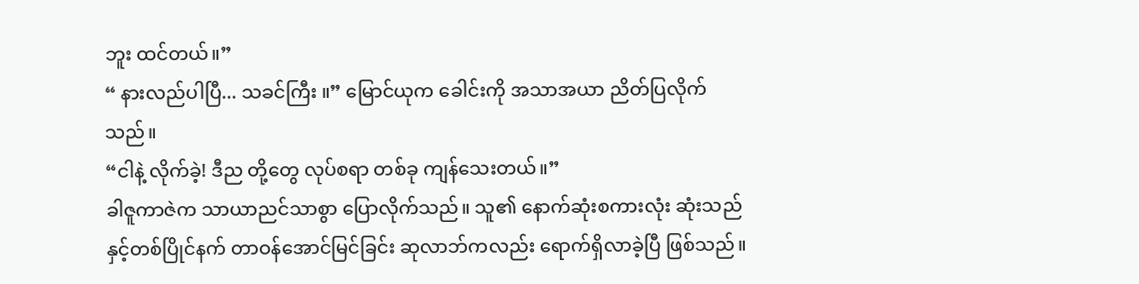ဘူး ထင်တယ်။”
“ နားလည်ပါပြီ... သခင်ကြီး ။” မြောင်ယုက ခေါင်းကို အသာအယာ ညိတ်ပြလိုက်သည်။
“ငါနဲ့ လိုက်ခဲ့! ဒီည တို့တွေ လုပ်စရာ တစ်ခု ကျန်သေးတယ်။”
ခါဇူကာဇဲက သာယာညင်သာစွာ ပြောလိုက်သည်။ သူ၏ နောက်ဆုံးစကားလုံး ဆုံးသည်နှင့်တစ်ပြိုင်နက် တာဝန်အောင်မြင်ခြင်း ဆုလာဘ်ကလည်း ရောက်ရှိလာခဲ့ပြီ ဖြစ်သည်။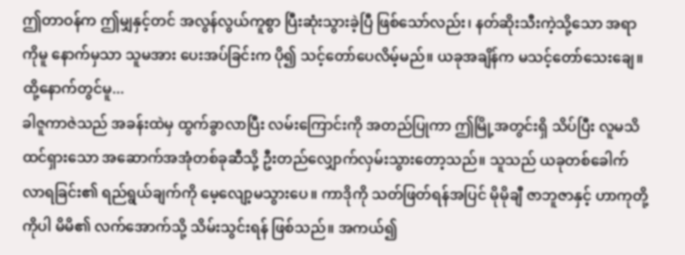ဤတာဝန်က ဤမျှနှင့်တင် အလွန်လွယ်ကူစွာ ပြီးဆုံးသွားခဲ့ပြီ ဖြစ်သော်လည်း၊ နတ်ဆိုးသီးကဲ့သို့သော အရာကိုမူ နောက်မှသာ သူမအား ပေးအပ်ခြင်းက ပို၍ သင့်တော်ပေလိမ့်မည်။ ယခုအချိန်က မသင့်တော်သေးချေ။
ထို့နောက်တွင်မူ...
ခါဇူကာဇဲသည် အခန်းထဲမှ ထွက်ခွာလာပြီး လမ်းကြောင်းကို အတည်ပြုကာ ဤမြို့အတွင်းရှိ သိပ်ပြီး လူမသိထင်ရှားသော အဆောက်အအုံတစ်ခုဆီသို့ ဦးတည်လျှောက်လှမ်းသွားတော့သည်။ သူသည် ယခုတစ်ခေါက် လာရခြင်း၏ ရည်ရွယ်ချက်ကို မေ့လျော့မသွားပေ။ ကာဒိုကို သတ်ဖြတ်ရန်အပြင် မိုမိုချီ ဇာဘူဇာနှင့် ဟာကုတို့ကိုပါ မိမိ၏ လက်အောက်သို့ သိမ်းသွင်းရန် ဖြစ်သည်။ အကယ်၍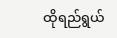ထိုရည်ရွယ်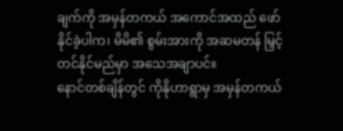ချက်ကို အမှန်တကယ် အကောင်အထည် ဖော်နိုင်ခဲ့ပါက၊ မိမိ၏ စွမ်းအားကို အဆမတန် မြှင့်တင်နိုင်မည်မှာ အသေအချာပင်။
နောင်တစ်ချိန်တွင် ကိုနိုဟာရွာမှ အမှန်တကယ်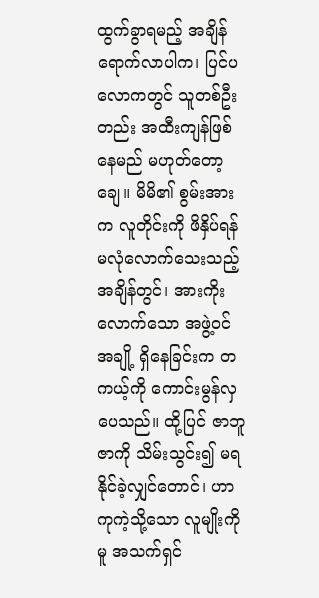ထွက်ခွာရမည့် အချိန်ရောက်လာပါက၊ ပြင်ပလောကတွင် သူတစ်ဦးတည်း အထီးကျန်ဖြစ်နေမည် မဟုတ်တော့ချေ။ မိမိ၏ စွမ်းအားက လူတိုင်းကို ဖိနှိပ်ရန် မလုံလောက်သေးသည့် အချိန်တွင်၊ အားကိုးလောက်သော အဖွဲ့ဝင်အချို့ ရှိနေခြင်းက တကယ့်ကို ကောင်းမွန်လှပေသည်။ ထို့ပြင် ဇာဘူဇာကို သိမ်းသွင်း၍ မရနိုင်ခဲ့လျှင်တောင်၊ ဟာကုကဲ့သို့သော လူမျိုးကိုမူ အသက်ရှင်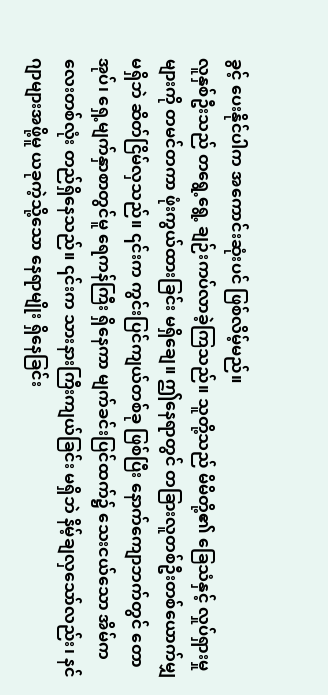ခွင့် ပေးနိုင်ပါက အကောင်းဆုံးပင် ဖြစ်လိမ့်မည်။
လူနှစ်ဦးသည် တရွေ့ရွေ့ ချဉ်းကပ်လာခဲ့ကြသည်။ သူတို့သည် မိမိတို့၏ ခြေသံနှင့် လှုပ်ရှားမှုများကို တမင်တကာ ဖုံးကွယ်ထားခြင်း မရှိချေ။ ဤနေရာတွင် တခြားလူတစ်ဦးတစ်ယောက်မျှ မရှိဘဲ ဆိတ်ငြိမ်လှသည်။ ၎င်းက ကွင်းပြင်ကျယ်တစ်ခု ဖြစ်ပြီး နောက်ကျောဘက်တွင် တောအုပ်၊ ရှေ့မျက်နှာစာတွင်မူ ရေကန်ကြီး ရှိနေကာ မျက်ခင်းပြင်ထက်၌ သေးငယ်သော အိမ်ကလေးတစ်လုံး တည်ရှိနေသည်။ ၎င်းက သားနားကြီးကျယ်ခြင်း မရှိဘဲ နိမ့်ချလှသော်လည်း၊ နင်ဂျာများအဖို့မူ ယခုကဲ့သို့သော နေရာမျိုး ရှိနေခြင်း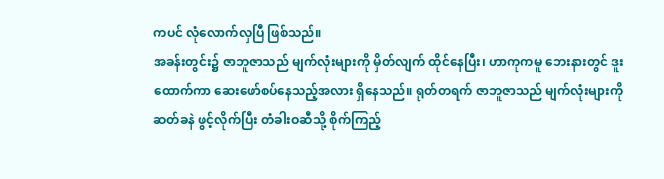ကပင် လုံလောက်လှပြီ ဖြစ်သည်။
အခန်းတွင်း၌ ဇာဘူဇာသည် မျက်လုံးများကို မှိတ်လျက် ထိုင်နေပြီး၊ ဟာကုကမူ ဘေးနားတွင် ဒူးထောက်ကာ ဆေးဖော်စပ်နေသည့်အလား ရှိနေသည်။ ရုတ်တရက် ဇာဘူဇာသည် မျက်လုံးများကို ဆတ်ခနဲ ဖွင့်လိုက်ပြီး တံခါးဝဆီသို့ စိုက်ကြည့်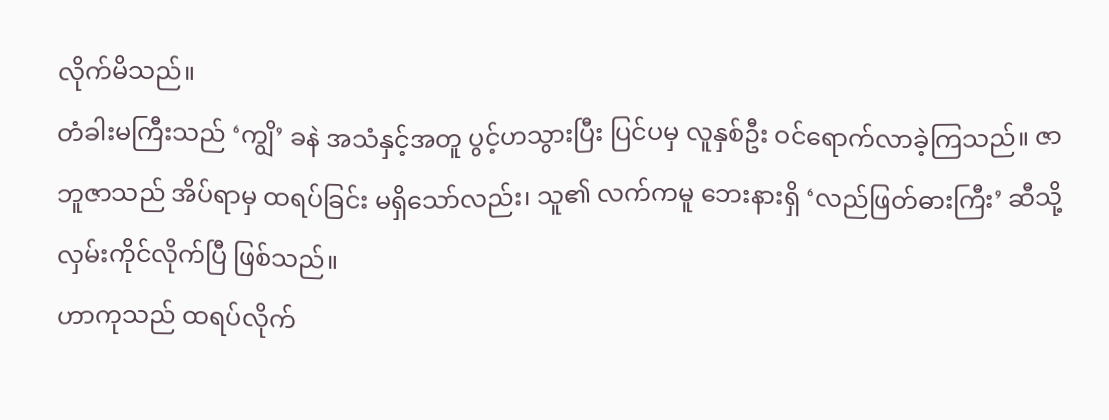လိုက်မိသည်။
တံခါးမကြီးသည် ‘ကျွိ’ ခနဲ အသံနှင့်အတူ ပွင့်ဟသွားပြီး ပြင်ပမှ လူနှစ်ဦး ဝင်ရောက်လာခဲ့ကြသည်။ ဇာဘူဇာသည် အိပ်ရာမှ ထရပ်ခြင်း မရှိသော်လည်း၊ သူ၏ လက်ကမူ ဘေးနားရှိ ‘လည်ဖြတ်ဓားကြီး’ ဆီသို့ လှမ်းကိုင်လိုက်ပြီ ဖြစ်သည်။
ဟာကုသည် ထရပ်လိုက်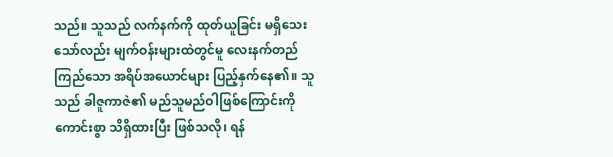သည်။ သူသည် လက်နက်ကို ထုတ်ယူခြင်း မရှိသေးသော်လည်း မျက်ဝန်းများထဲတွင်မူ လေးနက်တည်ကြည်သော အရိပ်အယောင်များ ပြည့်နှက်နေ၏။ သူသည် ခါဇူကာဇဲ၏ မည်သူမည်ဝါဖြစ်ကြောင်းကို ကောင်းစွာ သိရှိထားပြီး ဖြစ်သလို၊ ရန်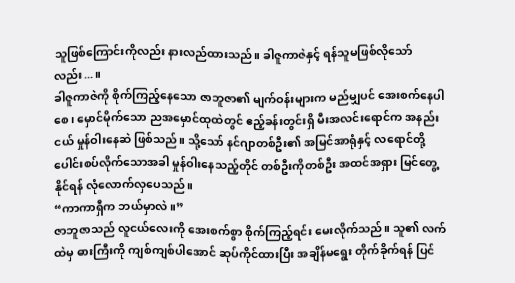သူဖြစ်ကြောင်းကိုလည်း နားလည်ထားသည်။ ခါဇူကာဇဲနှင့် ရန်သူမဖြစ်လိုသော်လည်း...။
ခါဇူကာဇဲကို စိုက်ကြည့်နေသော ဇာဘူဇာ၏ မျက်ဝန်းများက မည်မျှပင် အေးစက်နေပါစေ၊ မှောင်မိုက်သော ညအမှောင်ထုထဲတွင် ဧည့်ခန်းတွင်းရှိ မီးအလင်းရောင်က အနည်းငယ် မှုန်ဝါးနေဆဲ ဖြစ်သည်။ သို့သော် နင်ဂျာတစ်ဦး၏ အမြင်အာရုံနှင့် လရောင်တို့ ပေါင်းစပ်လိုက်သောအခါ မှုန်ဝါးနေသည့်တိုင် တစ်ဦးကိုတစ်ဦး အထင်အရှား မြင်တွေ့နိုင်ရန် လုံလောက်လှပေသည်။
“ကာကာရှီက ဘယ်မှာလဲ။”
ဇာဘူဇာသည် လူငယ်လေးကို အေးစက်စွာ စိုက်ကြည့်ရင်း မေးလိုက်သည်။ သူ၏ လက်ထဲမှ ဓားကြီးကို ကျစ်ကျစ်ပါအောင် ဆုပ်ကိုင်ထားပြီး အချိန်မရွေး တိုက်ခိုက်ရန် ပြင်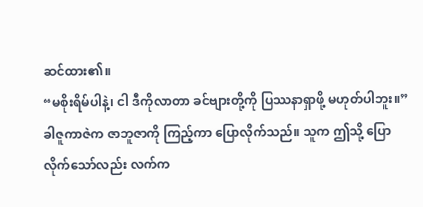ဆင်ထား၏။
“မစိုးရိမ်ပါနဲ့၊ ငါ ဒီကိုလာတာ ခင်ဗျားတို့ကို ပြဿနာရှာဖို့ မဟုတ်ပါဘူး။”
ခါဇူကာဇဲက ဇာဘူဇာကို ကြည့်ကာ ပြောလိုက်သည်။ သူက ဤသို့ ပြောလိုက်သော်လည်း လက်က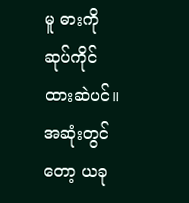မူ ဓားကို ဆုပ်ကိုင်ထားဆဲပင်။ အဆုံးတွင်တော့ ယခု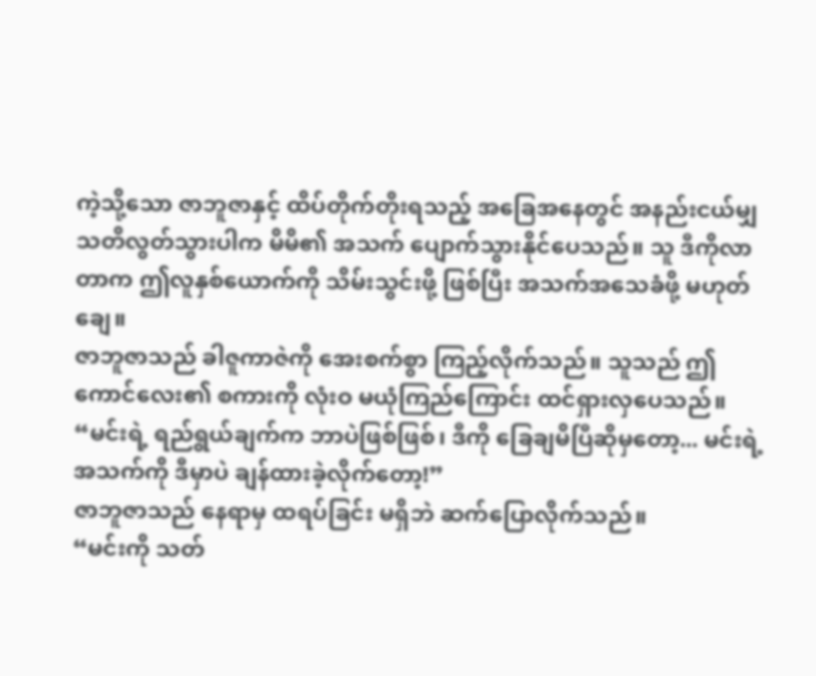ကဲ့သို့သော ဇာဘူဇာနှင့် ထိပ်တိုက်တိုးရသည့် အခြေအနေတွင် အနည်းငယ်မျှ သတိလွတ်သွားပါက မိမိ၏ အသက် ပျောက်သွားနိုင်ပေသည်။ သူ ဒီကိုလာတာက ဤလူနှစ်ယောက်ကို သိမ်းသွင်းဖို့ ဖြစ်ပြီး အသက်အသေခံဖို့ မဟုတ်ချေ။
ဇာဘူဇာသည် ခါဇူကာဇဲကို အေးစက်စွာ ကြည့်လိုက်သည်။ သူသည် ဤကောင်လေး၏ စကားကို လုံးဝ မယုံကြည်ကြောင်း ထင်ရှားလှပေသည်။
“မင်းရဲ့ ရည်ရွယ်ချက်က ဘာပဲဖြစ်ဖြစ်၊ ဒီကို ခြေချမိပြီဆိုမှတော့... မင်းရဲ့ အသက်ကို ဒီမှာပဲ ချန်ထားခဲ့လိုက်တော့!”
ဇာဘူဇာသည် နေရာမှ ထရပ်ခြင်း မရှိဘဲ ဆက်ပြောလိုက်သည်။
“မင်းကို သတ်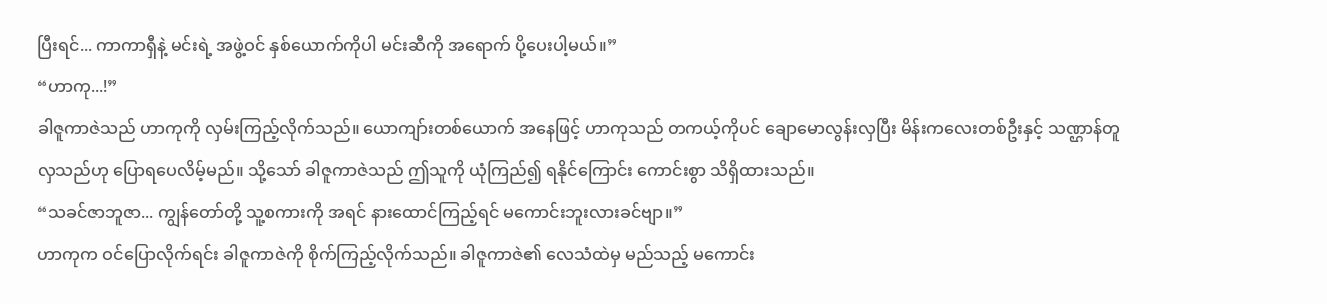ပြီးရင်... ကာကာရှီနဲ့ မင်းရဲ့ အဖွဲ့ဝင် နှစ်ယောက်ကိုပါ မင်းဆီကို အရောက် ပို့ပေးပါ့မယ်။”
“ဟာကု...!”
ခါဇူကာဇဲသည် ဟာကုကို လှမ်းကြည့်လိုက်သည်။ ယောကျာ်းတစ်ယောက် အနေဖြင့် ဟာကုသည် တကယ့်ကိုပင် ချောမောလွန်းလှပြီး မိန်းကလေးတစ်ဦးနှင့် သဏ္ဌာန်တူလှသည်ဟု ပြောရပေလိမ့်မည်။ သို့သော် ခါဇူကာဇဲသည် ဤသူကို ယုံကြည်၍ ရနိုင်ကြောင်း ကောင်းစွာ သိရှိထားသည်။
“သခင်ဇာဘူဇာ... ကျွန်တော်တို့ သူ့စကားကို အရင် နားထောင်ကြည့်ရင် မကောင်းဘူးလားခင်ဗျာ။”
ဟာကုက ဝင်ပြောလိုက်ရင်း ခါဇူကာဇဲကို စိုက်ကြည့်လိုက်သည်။ ခါဇူကာဇဲ၏ လေသံထဲမှ မည်သည့် မကောင်း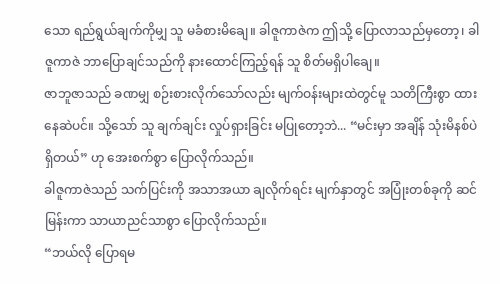သော ရည်ရွယ်ချက်ကိုမျှ သူ မခံစားမိချေ။ ခါဇူကာဇဲက ဤသို့ ပြောလာသည်မှတော့၊ ခါဇူကာဇဲ ဘာပြောချင်သည်ကို နားထောင်ကြည့်ရန် သူ စိတ်မရှိပါချေ။
ဇာဘူဇာသည် ခဏမျှ စဉ်းစားလိုက်သော်လည်း မျက်ဝန်းများထဲတွင်မူ သတိကြီးစွာ ထားနေဆဲပင်။ သို့သော် သူ ချက်ချင်း လှုပ်ရှားခြင်း မပြုတော့ဘဲ... “မင်းမှာ အချိန် သုံးမိနစ်ပဲ ရှိတယ်” ဟု အေးစက်စွာ ပြောလိုက်သည်။
ခါဇူကာဇဲသည် သက်ပြင်းကို အသာအယာ ချလိုက်ရင်း မျက်နှာတွင် အပြုံးတစ်ခုကို ဆင်မြန်းကာ သာယာညင်သာစွာ ပြောလိုက်သည်။
“ဘယ်လို ပြောရမ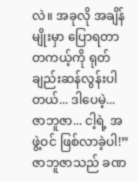လဲ။ အခုလို အချိန်မျိုးမှာ ပြောရတာ တကယ့်ကို ရုတ်ချည်းဆန်လွန်းပါတယ်... ဒါပေမဲ့... ဇာဘူဇာ... ငါ့ရဲ့ အဖွဲ့ဝင် ဖြစ်လာခဲ့ပါ!”
ဇာဘူဇာသည် ခဏ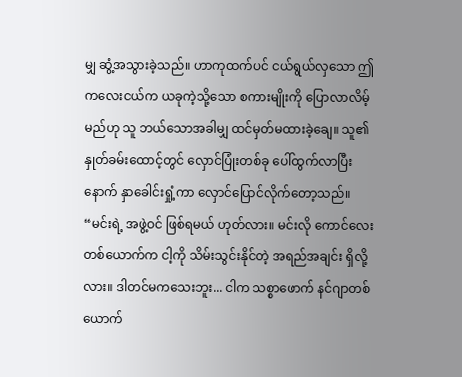မျှ ဆွံ့အသွားခဲ့သည်။ ဟာကုထက်ပင် ငယ်ရွယ်လှသော ဤကလေးငယ်က ယခုကဲ့သို့သော စကားမျိုးကို ပြောလာလိမ့်မည်ဟု သူ ဘယ်သောအခါမျှ ထင်မှတ်မထားခဲ့ချေ။ သူ၏ နှုတ်ခမ်းထောင့်တွင် လှောင်ပြုံးတစ်ခု ပေါ်ထွက်လာပြီးနောက် နှာခေါင်းရှုံ့ကာ လှောင်ပြောင်လိုက်တော့သည်။
“မင်းရဲ့ အဖွဲ့ဝင် ဖြစ်ရမယ် ဟုတ်လား။ မင်းလို ကောင်လေးတစ်ယောက်က ငါ့ကို သိမ်းသွင်းနိုင်တဲ့ အရည်အချင်း ရှိလို့လား။ ဒါတင်မကသေးဘူး... ငါက သစ္စာဖောက် နင်ဂျာတစ်ယောက်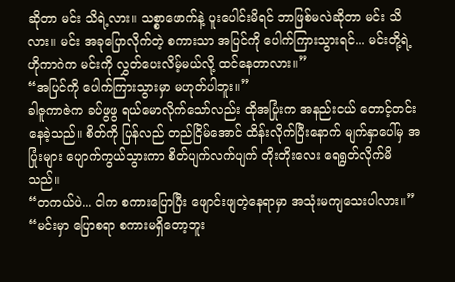ဆိုတာ မင်း သိရဲ့လား။ သစ္စာဖောက်နဲ့ ပူးပေါင်းမိရင် ဘာဖြစ်မလဲဆိုတာ မင်း သိလား။ မင်း အခုပြောလိုက်တဲ့ စကားသာ အပြင်ကို ပေါက်ကြားသွားရင်... မင်းတို့ရဲ့ ဟိုကာဂဲက မင်းကို လွှတ်ပေးလိမ့်မယ်လို့ ထင်နေတာလား။”
“အပြင်ကို ပေါက်ကြားသွားမှာ မဟုတ်ပါဘူး။”
ခါဇူကာဇဲက ခပ်ဖွဖွ ရယ်မောလိုက်သော်လည်း ထိုအပြုံးက အနည်းငယ် တောင့်တင်းနေခဲ့သည်။ စိတ်ကို ပြန်လည် တည်ငြိမ်အောင် ထိန်းလိုက်ပြီးနောက် မျက်နှာပေါ်မှ အပြုံးများ ပျောက်ကွယ်သွားကာ စိတ်ပျက်လက်ပျက် တိုးတိုးလေး ရေရွတ်လိုက်မိသည်။
“တကယ်ပဲ... ငါက စကားပြောပြီး ဖျောင်းဖျတဲ့နေရာမှာ အသုံးမကျသေးပါလား။”
“မင်းမှာ ပြောစရာ စကားမရှိတော့ဘူး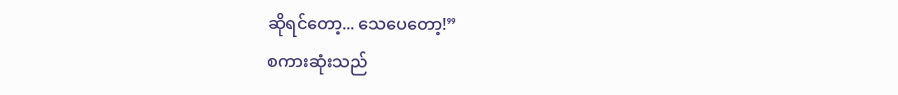ဆိုရင်တော့... သေပေတော့!”
စကားဆုံးသည်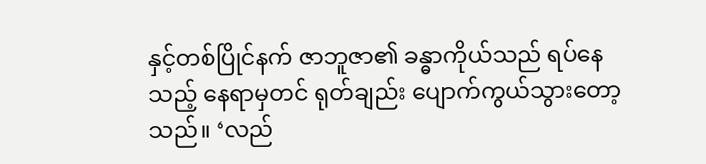နှင့်တစ်ပြိုင်နက် ဇာဘူဇာ၏ ခန္ဓာကိုယ်သည် ရပ်နေသည့် နေရာမှတင် ရုတ်ချည်း ပျောက်ကွယ်သွားတော့သည်။ ‘လည်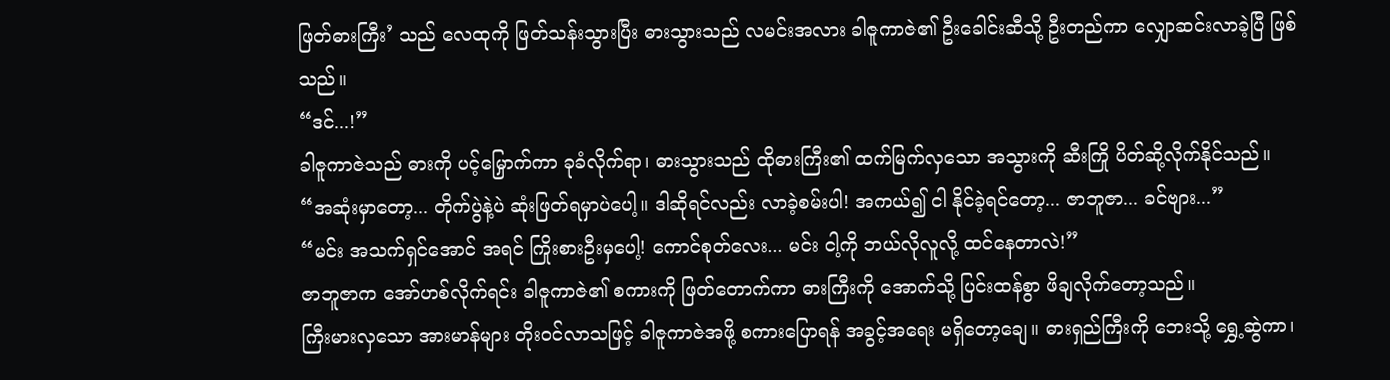ဖြတ်ဓားကြီး’ သည် လေထုကို ဖြတ်သန်းသွားပြီး ဓားသွားသည် လမင်းအလား ခါဇူကာဇဲ၏ ဦးခေါင်းဆီသို့ ဦးတည်ကာ လျှောဆင်းလာခဲ့ပြီ ဖြစ်သည်။
“ဒင်...!”
ခါဇူကာဇဲသည် ဓားကို ပင့်မြှောက်ကာ ခုခံလိုက်ရာ၊ ဓားသွားသည် ထိုဓားကြီး၏ ထက်မြက်လှသော အသွားကို ဆီးကြို ပိတ်ဆို့လိုက်နိုင်သည်။
“အဆုံးမှာတော့... တိုက်ပွဲနဲ့ပဲ ဆုံးဖြတ်ရမှာပဲပေါ့။ ဒါဆိုရင်လည်း လာခဲ့စမ်းပါ! အကယ်၍ ငါ နိုင်ခဲ့ရင်တော့... ဇာဘူဇာ... ခင်ဗျား...”
“မင်း အသက်ရှင်အောင် အရင် ကြိုးစားဦးမှပေါ့! ကောင်စုတ်လေး... မင်း ငါ့ကို ဘယ်လိုလူလို့ ထင်နေတာလဲ!”
ဇာဘူဇာက အော်ဟစ်လိုက်ရင်း ခါဇူကာဇဲ၏ စကားကို ဖြတ်တောက်ကာ ဓားကြီးကို အောက်သို့ ပြင်းထန်စွာ ဖိချလိုက်တော့သည်။
ကြီးမားလှသော အားမာန်များ တိုးဝင်လာသဖြင့် ခါဇူကာဇဲအဖို့ စကားပြောရန် အခွင့်အရေး မရှိတော့ချေ။ ဓားရှည်ကြီးကို ဘေးသို့ ရွှေ့ဆွဲကာ၊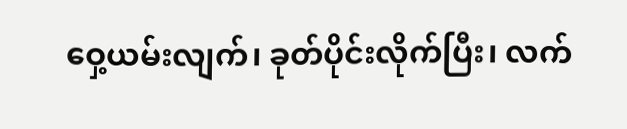ဝှေ့ယမ်းလျက်၊ ခုတ်ပိုင်းလိုက်ပြီး၊ လက်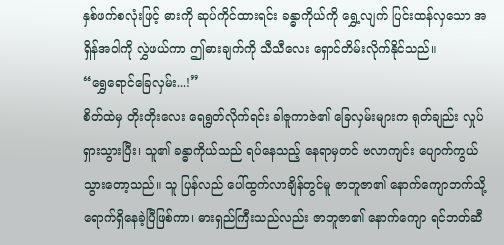နှစ်ဖက်စလုံးဖြင့် ဓားကို ဆုပ်ကိုင်ထားရင်း ခန္ဓာကိုယ်ကို ရွှေ့လျက် ပြင်းထန်လှသော အရှိန်အဝါကို လွှဲဖယ်ကာ ဤဓားချက်ကို သီသီလေး ရှောင်တိမ်းလိုက်နိုင်သည်။
“ရွှေရောင်ခြေလှမ်း...!”
စိတ်ထဲမှ တိုးတိုးလေး ရေရွတ်လိုက်ရင်း ခါဇူကာဇဲ၏ ခြေလှမ်းများက ရုတ်ချည်း လှုပ်ရှားသွားပြီး၊ သူ၏ ခန္ဓာကိုယ်သည် ရပ်နေသည့် နေရာမှတင် ဗလာကျင်း ပျောက်ကွယ်သွားတော့သည်။ သူ ပြန်လည် ပေါ်ထွက်လာချိန်တွင်မူ ဇာဘူဇာ၏ နောက်ကျောဘက်သို့ ရောက်ရှိနေခဲ့ပြီဖြစ်ကာ၊ ဓားရှည်ကြီးသည်လည်း ဇာဘူဇာ၏ နောက်ကျော ရင်ဘတ်ဆီ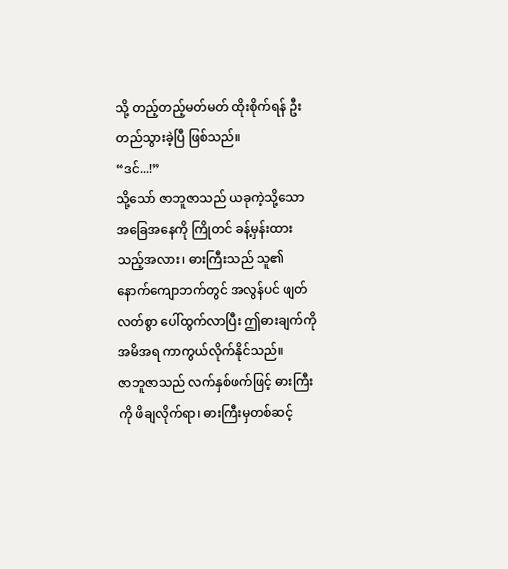သို့ တည့်တည့်မတ်မတ် ထိုးစိုက်ရန် ဦးတည်သွားခဲ့ပြီ ဖြစ်သည်။
“ဒင်...!”
သို့သော် ဇာဘူဇာသည် ယခုကဲ့သို့သော အခြေအနေကို ကြိုတင် ခန့်မှန်းထားသည့်အလား၊ ဓားကြီးသည် သူ၏ နောက်ကျောဘက်တွင် အလွန်ပင် ဖျတ်လတ်စွာ ပေါ်ထွက်လာပြီး ဤဓားချက်ကို အမိအရ ကာကွယ်လိုက်နိုင်သည်။
ဇာဘူဇာသည် လက်နှစ်ဖက်ဖြင့် ဓားကြီးကို ဖိချလိုက်ရာ၊ ဓားကြီးမှတစ်ဆင့်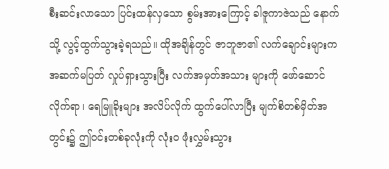စီးဆင်းလာသော ပြင်းထန်လှသော စွမ်းအားကြောင့် ခါဇူကာဇဲသည် နောက်သို့ လွင့်ထွက်သွားခဲ့ရသည်။ ထိုအချိန်တွင် ဇာဘူဇာ၏ လက်ချောင်းများက အဆက်မပြတ် လှုပ်ရှားသွားပြီး လက်အမှတ်အသား များကို ဖော်ဆောင်လိုက်ရာ၊ ရေမြူခိုးများ အလိပ်လိုက် ထွက်ပေါ်လာပြီး မျက်စိတစ်မှိတ်အတွင်း၌ ဤဝင်းတစ်ခုလုံးကို လုံးဝ ဖုံးလွှမ်းသွား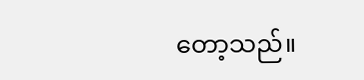တော့သည်။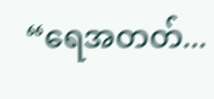“ရေအတတ်...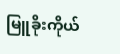မြူခိုးကိုယ်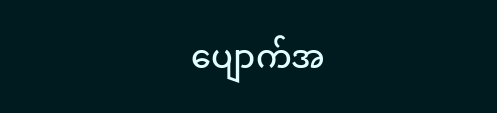ပျောက်အ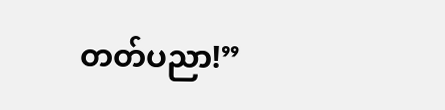တတ်ပညာ!”